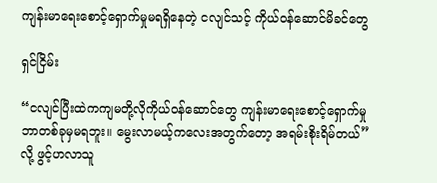ကျန်းမာရေးစောင့်ရှောက်မှုမရရှိနေတဲ့ ငလျင်သင့် ကိုယ်ဝန်ဆောင်မိခင်တွေ

ရှင်ငြိမ်း

“ငလျင်ပြီးထဲကကျမတို့လိုကိုယ်ဝန်ဆောင်တွေ ကျန်းမာရေးစောင့်ရှောက်မှုဘာတစ်ခုမှမရဘူး။ မွေးလာမယ့်ကလေးအတွက်တော့ အရမ်းစိုးရိမ်တယ်”လို့ ဖွင့်ဟလာသူ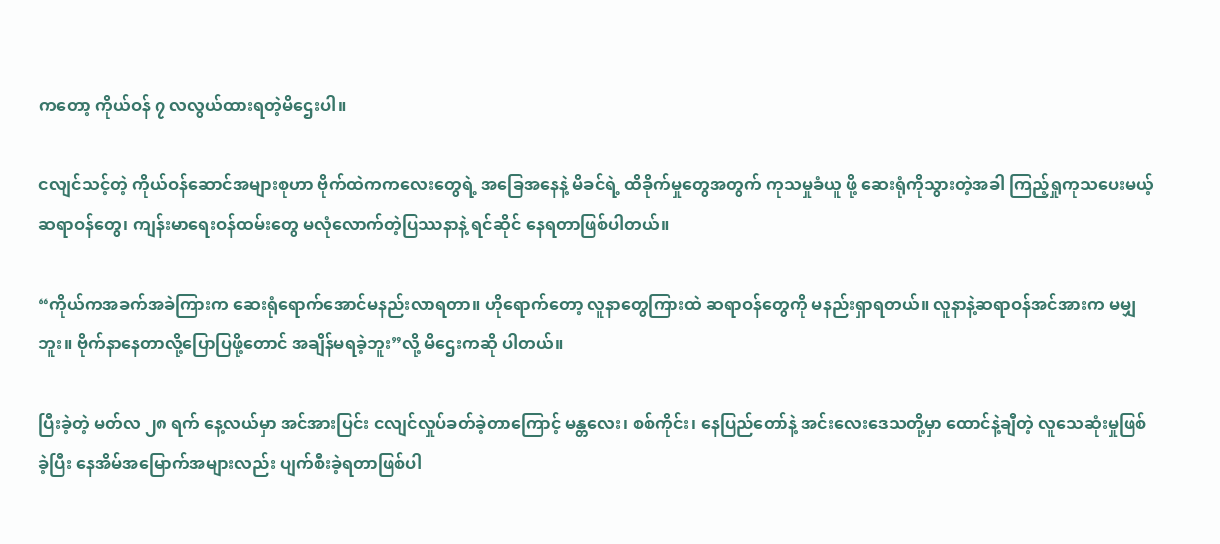ကတော့ ကိုယ်ဝန် ၇ လလွယ်ထားရတဲ့မိဌေးပါ။

ငလျင်သင့်တဲ့ ကိုယ်ဝန်ဆောင်အများစုဟာ ဗိုက်ထဲကကလေးတွေရဲ့ အခြေအနေနဲ့ မိခင်ရဲ့ ထိခိုက်မှုတွေအတွက် ကုသမှုခံယူ ဖို့ ဆေးရုံကိုသွားတဲ့အခါ ကြည့်ရှုကုသပေးမယ့်ဆရာဝန်တွေ၊ ကျန်းမာရေးဝန်ထမ်းတွေ မလုံလောက်တဲ့ပြဿနာနဲ့ ရင်ဆိုင် နေရတာဖြစ်ပါတယ်။

“ကိုယ်ကအခက်အခဲကြားက ဆေးရုံရောက်အောင်မနည်းလာရတာ။ ဟိုရောက်တော့ လူနာတွေကြားထဲ ဆရာဝန်တွေကို မနည်းရှာရတယ်။ လူနာနဲ့ဆရာဝန်အင်အားက မမျှဘူး။ ဗိုက်နာနေတာလို့ပြောပြဖို့တောင် အချိန်မရခဲ့ဘူး”လို့ မိဌေးကဆို ပါတယ်။

ပြီးခဲ့တဲ့ မတ်လ ၂၈ ရက် နေ့လယ်မှာ အင်အားပြင်း ငလျင်လှုပ်ခတ်ခဲ့တာကြောင့် မန္တလေး၊ စစ်ကိုင်း၊ နေပြည်တော်နဲ့ အင်းလေးဒေသတို့မှာ ထောင်နဲ့ချီတဲ့ လူသေဆုံးမှုဖြစ်ခဲ့ပြီး နေအိမ်အမြောက်အများလည်း ပျက်စီးခဲ့ရတာဖြစ်ပါ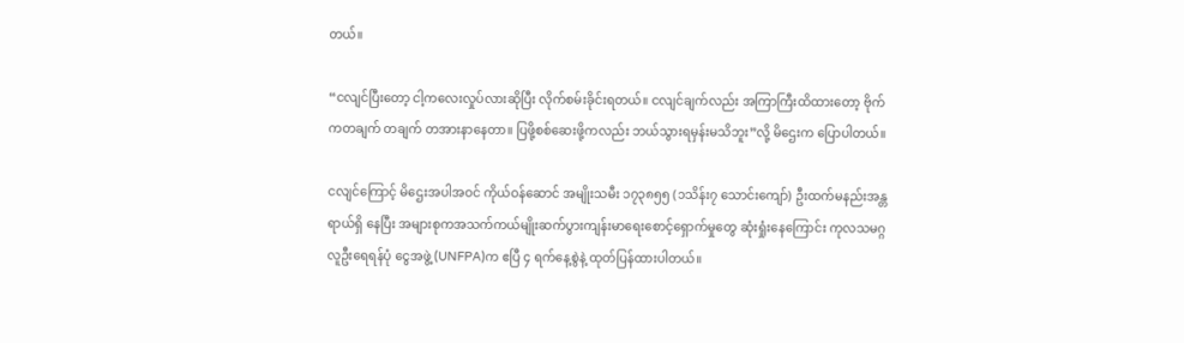တယ်။

“ငလျင်ပြီးတော့ ငါ့ကလေးလှုပ်လားဆိုပြီး လိုက်စမ်းခိုင်းရတယ်။ ငလျင်ချက်လည်း အကြာကြီးထိထားတော့ ဗိုက်ကတချက် တချက် တအားနာနေတာ။ ပြဖို့စစ်ဆေးဖို့ကလည်း ဘယ်သွားရမှန်းမသိဘူး”လို့ မိဌေးက ပြောပါတယ်။

ငလျင်ကြောင့် မိဌေးအပါအဝင် ကိုယ်ဝန်ဆောင် အမျိုးသမီး ၁၇၃၈၅၅ (၁သိန်း၇ သောင်းကျော်) ဦးထက်မနည်းအန္တရာယ်ရှိ နေပြီး အများစုကအသက်ကယ်မျိုးဆက်ပွားကျန်းမာရေးစောင့်ရှောက်မှုတွေ ဆုံးရှုံးနေကြောင်း ကုလသမဂ္ဂလူဦးရေရန်ပုံ ငွေအဖွဲ့ (UNFPA)က ဧပြီ ၄ ရက်နေ့စွဲနဲ့ ထုတ်ပြန်ထားပါတယ်။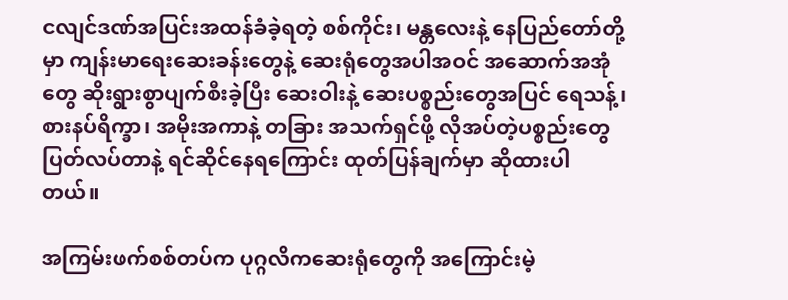ငလျင်ဒဏ်အပြင်းအထန်ခံခဲ့ရတဲ့ စစ်ကိုင်း၊ မန္တလေးနဲ့ နေပြည်တော်တို့မှာ ကျန်းမာရေးဆေးခန်းတွေနဲ့ ဆေးရုံတွေအပါအဝင် အဆောက်အအုံတွေ ဆိုးရွားစွာပျက်စီးခဲ့ပြီး ဆေးဝါးနဲ့ ဆေးပစ္စည်းတွေအပြင် ရေသန့်၊ စားနပ်ရိက္ခာ၊ အမိုးအကာနဲ့ တခြား အသက်ရှင်ဖို့ လိုအပ်တဲ့ပစ္စည်းတွေပြတ်လပ်တာနဲ့ ရင်ဆိုင်နေရကြောင်း ထုတ်ပြန်ချက်မှာ ဆိုထားပါတယ်။

အကြမ်းဖက်စစ်တပ်က ပုဂ္ဂလိကဆေးရုံတွေကို အကြောင်းမဲ့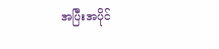အပြီးအပိုင်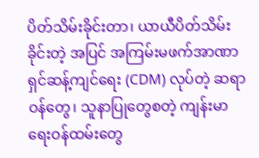ပိတ်သိမ်းခိုင်းတာ၊ ယာယီပိတ်သိမ်းခိုင်းတဲ့ အပြင် အကြမ်းမဖက်အာဏာရှင်ဆန့်ကျင်ရေး (CDM) လုပ်တဲ့ ဆရာဝန်တွေ၊ သူနာပြုတွေစတဲ့ ကျန်းမာရေးဝန်ထမ်းတွေ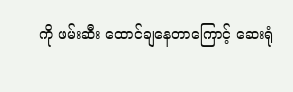ကို ဖမ်းဆီး ထောင်ချနေတာကြောင့် ဆေးရုံ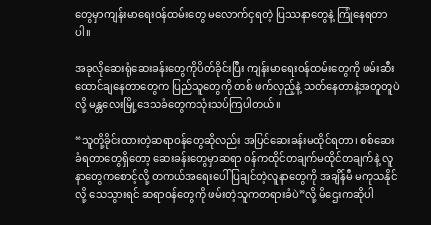တွေမှာကျန်းမာရေးဝန်ထမ်းတွေ မလောက်ငှရတဲ့ ပြဿနာတွေနဲ့ ကြုံနေရတာပါ။

အခုလိုဆေးရုံဆေးခန်းတွေကိုပိတ်ခိုင်းပြီး ကျန်းမာရေးဝန်ထမ်းတွေကို ဖမ်းဆီးထောင်ချနေတာတွေက ပြည်သူတွေကို တစ် ဖက်လှည့်နဲ့ သတ်နေတာနဲ့အတူတူပဲလို့ မန္တလေးမြို့ဒေသခံတွေကသုံးသပ်ကြပါတယ်။

“သူတို့ခိုင်းထားတဲ့ဆရာဝန်တွေဆိုလည်း အပြင်ဆေးခန်းမထိုင်ရတာ၊ စစ်ဆေးခံရတာတွေရှိတော့ ဆေးခန်းတွေမှာဆရာ ဝန်ကထိုင်တချက်မထိုင်တချက်နဲ့ လူနာတွေကစောင့်လို့ တကယ်အရေးပေါ်ပြချင်တဲ့လူနာတွေကို အချိန်မီ မကုသနိုင်လို့ သေသွားရင် ဆရာဝန်တွေကို ဖမ်းတဲ့သူကတရားခံပဲ”လို့ မိဌေးကဆိုပါ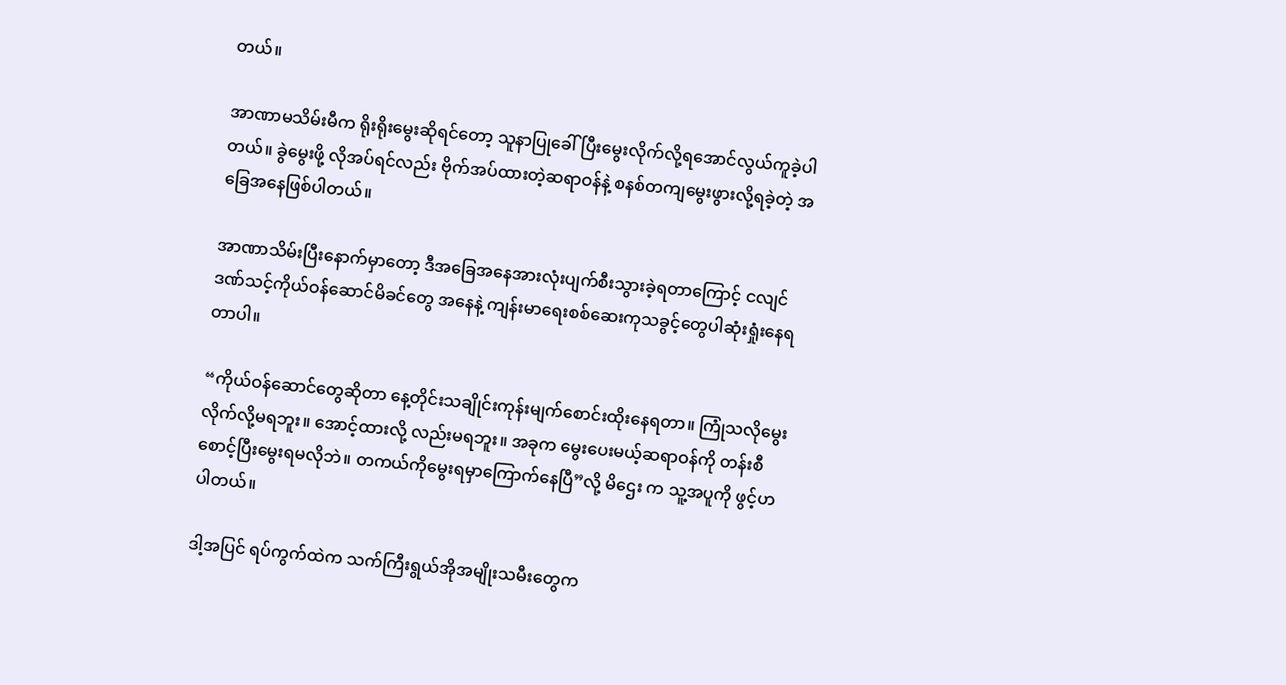တယ်။

အာဏာမသိမ်းမီက ရိုးရိုးမွေးဆိုရင်တော့ သူနာပြုခေါ်ပြီးမွေးလိုက်လို့ရအောင်လွယ်ကူခဲ့ပါတယ်။ ခွဲမွေးဖို့ လိုအပ်ရင်လည်း ဗိုက်အပ်ထားတဲ့ဆရာဝန်နဲ့ စနစ်တကျမွေးဖွားလို့ရခဲ့တဲ့ အခြေအနေဖြစ်ပါတယ်။

အာဏာသိမ်းပြီးနောက်မှာတော့ ဒီအခြေအနေအားလုံးပျက်စီးသွားခဲ့ရတာကြောင့် ငလျင်ဒဏ်သင့်ကိုယ်ဝန်ဆောင်မိခင်တွေ အနေနဲ့ ကျန်းမာရေးစစ်ဆေးကုသခွင့်တွေပါဆုံးရှုံးနေရတာပါ။

“ကိုယ်ဝန်ဆောင်တွေဆိုတာ နေ့တိုင်းသချိုင်းကုန်းမျက်စောင်းထိုးနေရတာ။ ကြုံသလိုမွေးလိုက်လို့မရဘူး။ အောင့်ထားလို့ လည်းမရဘူး။ အခုက မွေးပေးမယ့်ဆရာဝန်ကို တန်းစီစောင့်ပြီးမွေးရမလိုဘဲ။ တကယ်ကိုမွေးရမှာကြောက်နေပြီ”လို့ မိဌေး က သူ့အပူကို ဖွင့်ဟပါတယ်။

ဒါ့အပြင် ရပ်ကွက်ထဲက သက်ကြီးရွယ်အိုအမျိုးသမီးတွေက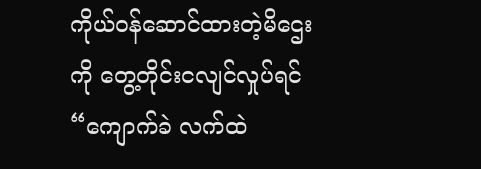ကိုယ်ဝန်ဆောင်ထားတဲ့မိဌေးကို တွေ့တိုင်းငလျင်လှုပ်ရင် “ကျောက်ခဲ လက်ထဲ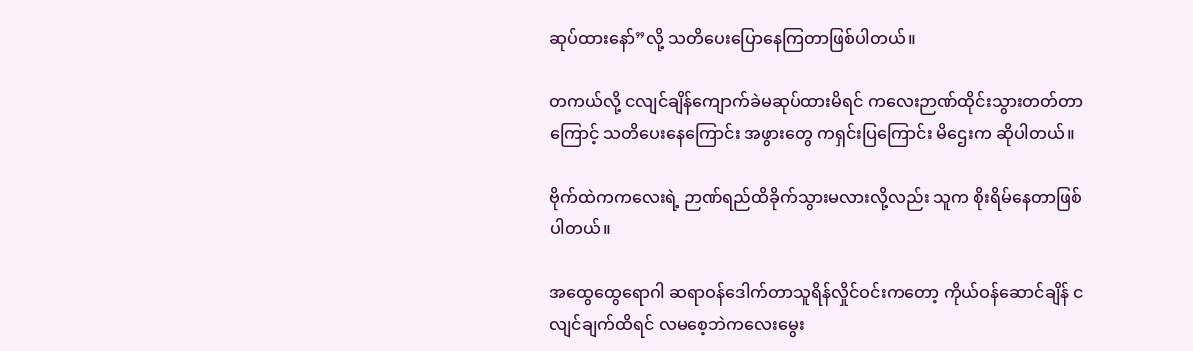ဆုပ်ထားနော်”လို့ သတိပေးပြောနေကြတာဖြစ်ပါတယ်။

တကယ်လို့ ငလျင်ချိန်ကျောက်ခဲမဆုပ်ထားမိရင် ကလေးဉာဏ်ထိုင်းသွားတတ်တာကြောင့် သတိပေးနေကြောင်း အဖွားတွေ ကရှင်းပြကြောင်း မိဌေးက ဆိုပါတယ်။

ဗိုက်ထဲကကလေးရဲ့ ဉာဏ်ရည်ထိခိုက်သွားမလားလို့လည်း သူက စိုးရိမ်နေတာဖြစ်ပါတယ်။

အထွေထွေရောဂါ ဆရာဝန်ဒေါက်တာသူရိန်လှိုင်ဝင်းကတော့ ကိုယ်ဝန်ဆောင်ချိန် ငလျင်ချက်ထိရင် လမစေ့ဘဲကလေးမွေး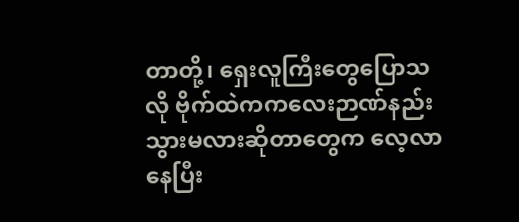တာတို့၊ ရှေးလူကြီးတွေပြောသလို ဗိုက်ထဲကကလေးဉာဏ်နည်းသွားမလားဆိုတာတွေက လေ့လာနေပြီး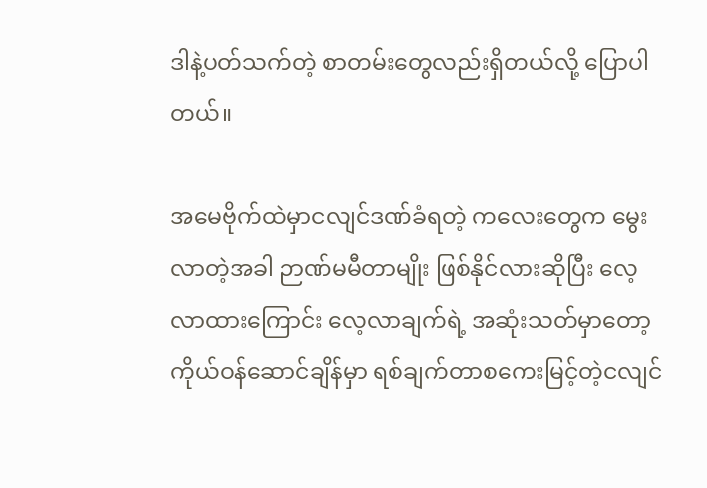ဒါနဲ့ပတ်သက်တဲ့ စာတမ်းတွေလည်းရှိတယ်လို့ ပြောပါတယ်။

အမေဗိုက်ထဲမှာငလျင်ဒဏ်ခံရတဲ့ ကလေးတွေက မွေးလာတဲ့အခါ ဉာဏ်မမီတာမျိုး ဖြစ်နိုင်လားဆိုပြီး လေ့လာထားကြောင်း လေ့လာချက်ရဲ့ အဆုံးသတ်မှာတော့ ကိုယ်ဝန်ဆောင်ချိန်မှာ ရစ်ချက်တာစကေးမြင့်တဲ့ငလျင်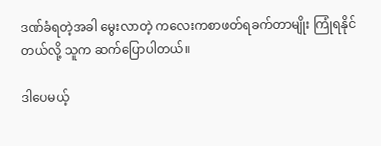ဒဏ်ခံရတဲ့အခါ မွေးလာတဲ့ ကလေးကစာဖတ်ရခက်တာမျိုး ကြုံရနိုင်တယ်လို့ သူက ဆက်ပြောပါတယ်။

ဒါပေမယ့်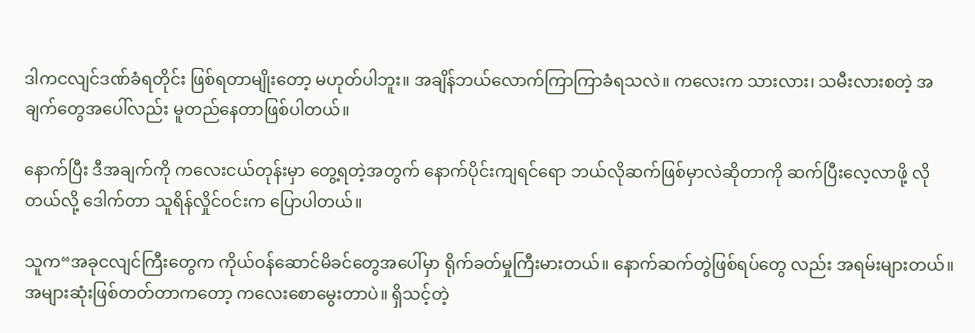ဒါကငလျင်ဒဏ်ခံရတိုင်း ဖြစ်ရတာမျိုးတော့ မဟုတ်ပါဘူး။ အချိန်ဘယ်လောက်ကြာကြာခံရသလဲ။ ကလေးက သားလား၊ သမီးလားစတဲ့ အချက်တွေအပေါ်လည်း မူတည်နေတာဖြစ်ပါတယ်။

နောက်ပြီး ဒီအချက်ကို ကလေးငယ်တုန်းမှာ တွေ့ရတဲ့အတွက် နောက်ပိုင်းကျရင်ရော ဘယ်လိုဆက်ဖြစ်မှာလဲဆိုတာကို ဆက်ပြီးလေ့လာဖို့ လိုတယ်လို့ ဒေါက်တာ သူရိန်လှိုင်ဝင်းက ပြောပါတယ်။

သူက“အခုငလျင်ကြီးတွေက ကိုယ်ဝန်ဆောင်မိခင်တွေအပေါ်မှာ ရိုက်ခတ်မှုကြီးမားတယ်။ နောက်ဆက်တွဲဖြစ်ရပ်တွေ လည်း အရမ်းများတယ်။ အများဆုံးဖြစ်တတ်တာကတော့ ကလေးစောမွေးတာပဲ။ ရှိသင့်တဲ့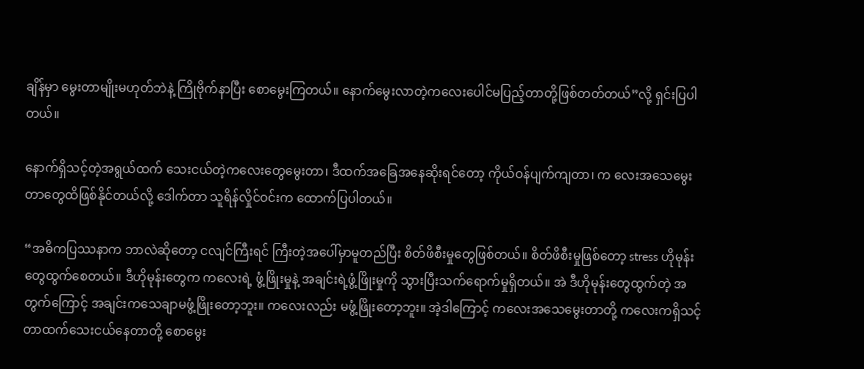ချိန်မှာ မွေးတာမျိုးမဟုတ်ဘဲနဲ့ ကြိုဗိုက်နာပြီး စောမွေးကြတယ်။ နောက်မွေးလာတဲ့ကလေးပေါင်မပြည့်တာတို့ဖြစ်တတ်တယ်”လို့ ရှင်းပြပါတယ်။

နောက်ရှိသင့်တဲ့အရွယ်ထက် သေးငယ်တဲ့ကလေးတွေမွေးတာ၊ ဒီထက်အခြေအနေဆိုးရင်တော့ ကိုယ်ဝန်ပျက်ကျတာ၊ က လေးအသေမွေးတာတွေထိဖြစ်နိုင်တယ်လို့ ဒေါက်တာ သူရိန်လှိုင်ဝင်းက ထောက်ပြပါတယ်။

“အဓိကပြဿနာက ဘာလဲဆိုတော့ ငလျင်ကြီးရင် ကြီးတဲ့အပေါ်မှာမူတည်ပြီး စိတ်ဖိစီးမှုတွေဖြစ်တယ်။ စိတ်ဖိစီးမှုဖြစ်တော့ stress ဟိုမုန်းတွေထွက်စေတယ်။ ဒီဟိုမုန်းတွေက ကလေးရဲ့ ဖွံ့ဖြိုးမှုနဲ့ အချင်းရဲ့ဖွံ့ဖြိုးမှုကို သွားပြီးသက်ရောက်မှုရှိတယ်။ အဲ ဒီဟိုမုန်းတွေထွက်တဲ့ အတွက်ကြောင့် အချင်းကသေချာမဖွံ့ဖြိုးတော့ဘူး။ ကလေးလည်း မဖွံ့ဖြိုးတော့ဘူး။ အဲ့ဒါကြောင့် ကလေးအသေမွေးတာတို့ ကလေးကရှိသင့်တာထက်သေးငယ်နေတာတို့ စောမွေး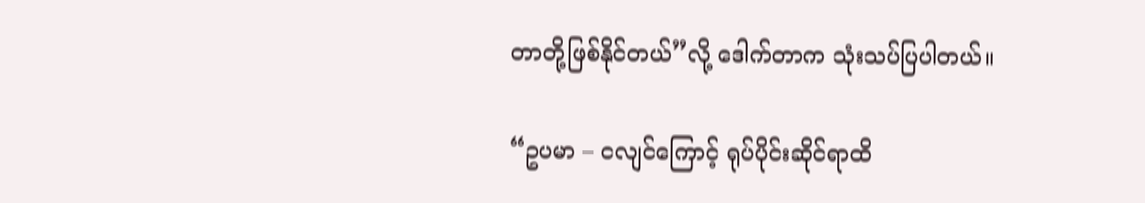တာတို့ဖြစ်နိုင်တယ်”လို့ ဒေါက်တာက သုံးသပ်ပြပါတယ်။

“ဥပမာ – ငလျင်ကြောင့် ရုပ်ပိုင်းဆိုင်ရာထိ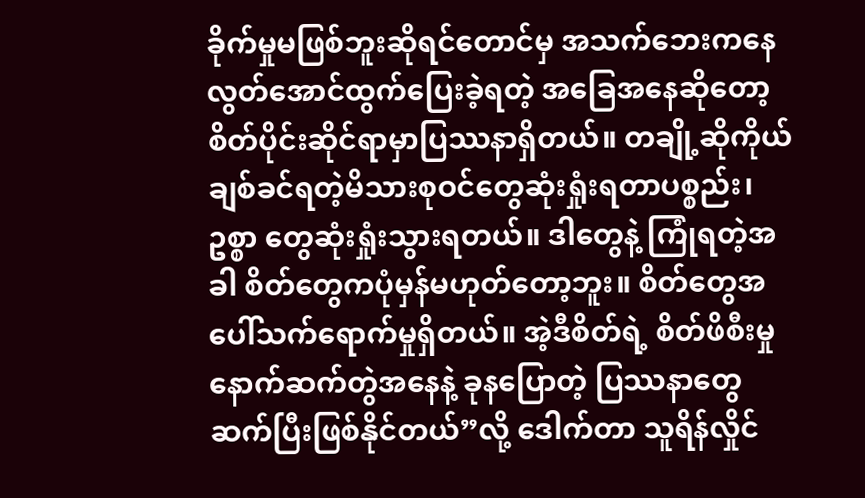ခိုက်မှုမဖြစ်ဘူးဆိုရင်တောင်မှ အသက်ဘေးကနေ လွတ်အောင်ထွက်ပြေးခဲ့ရတဲ့ အခြေအနေဆိုတော့ စိတ်ပိုင်းဆိုင်ရာမှာပြဿနာရှိတယ်။ တချို့ဆိုကိုယ်ချစ်ခင်ရတဲ့မိသားစုဝင်တွေဆုံးရှုံးရတာပစ္စည်း၊ ဥစ္စာ တွေဆုံးရှုံးသွားရတယ်။ ဒါတွေနဲ့ ကြုံရတဲ့အခါ စိတ်တွေကပုံမှန်မဟုတ်တော့ဘူး။ စိတ်တွေအပေါ်သက်ရောက်မှုရှိတယ်။ အဲ့ဒီစိတ်ရဲ့ စိတ်ဖိစီးမှုနောက်ဆက်တွဲအနေနဲ့ ခုနပြောတဲ့ ပြဿနာတွေ ဆက်ပြီးဖြစ်နိုင်တယ်”လို့ ဒေါက်တာ သူရိန်လှိုင်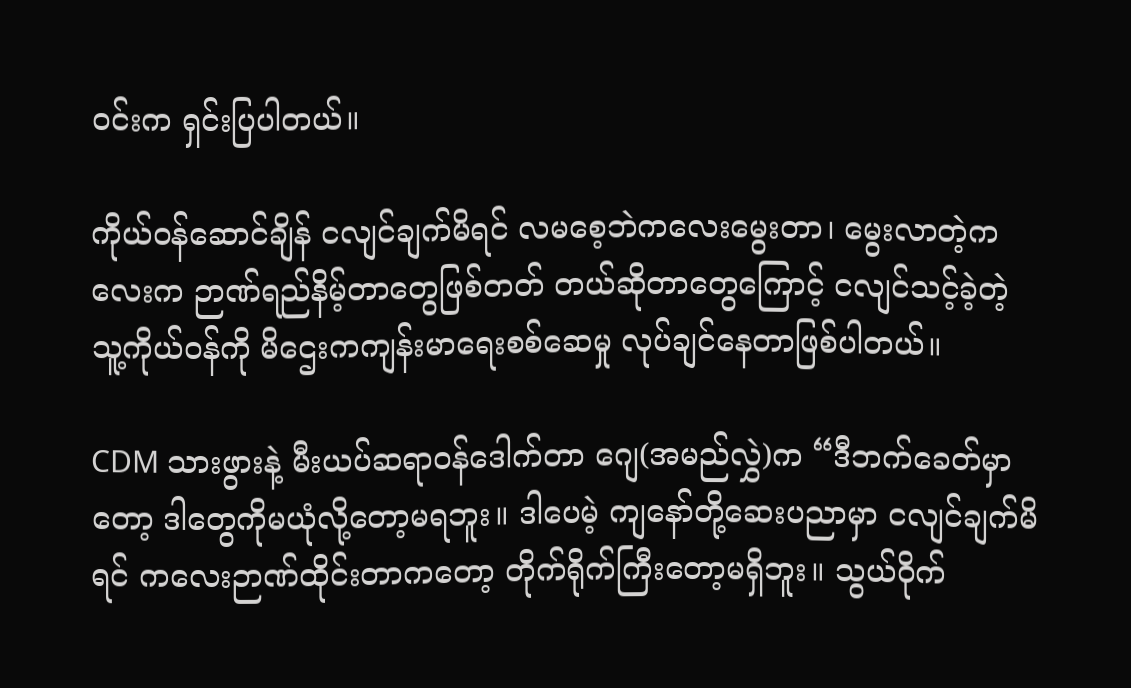ဝင်းက ရှင်းပြပါတယ်။

ကိုယ်ဝန်ဆောင်ချိန် ငလျင်ချက်မိရင် လမစေ့ဘဲကလေးမွေးတာ၊ မွေးလာတဲ့ကလေးက ဉာဏ်ရည်နိမ့်တာတွေဖြစ်တတ် တယ်ဆိုတာတွေကြောင့် ငလျင်သင့်ခဲ့တဲ့ သူ့ကိုယ်ဝန်ကို မိဌေးကကျန်းမာရေးစစ်ဆေမှု လုပ်ချင်နေတာဖြစ်ပါတယ်။

CDM သားဖွားနဲ့ မီးယပ်ဆရာဝန်ဒေါက်တာ ဂျေ(အမည်လွှဲ)က “ဒီဘက်ခေတ်မှာတော့ ဒါတွေကိုမယုံလို့တော့မရဘူး။ ဒါပေမဲ့ ကျနော်တို့ဆေးပညာမှာ ငလျင်ချက်မိရင် ကလေးဉာဏ်ထိုင်းတာကတော့ တိုက်ရိုက်ကြီးတော့မရှိဘူး။ သွယ်ဝိုက်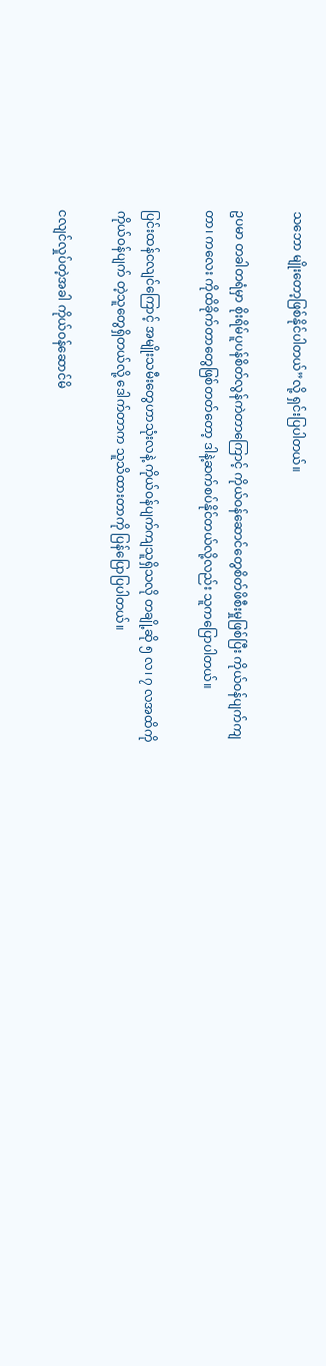သဘော မျိုးတော့ဖြစ်နိုင်ပါတယ်”လို့ ရှင်းပြပါတယ်။

ဥပမာ တခါတရံမှာ စိုးရိမ်ပူပန်စိတ်လွန်ကဲတာကြောင့် ကိုယ်ဝန်ဆောင်တွေစိတ်ဖိစီးမှုဖြစ်ပြီး ကိုယ်ဝန်ပျက်ကျတာ၊ ကလေး ကိုထိခိုက်တာတွေဖြစ်တတ်တော့ ဒါနဲ့ဆက်စပ်နိုင်တယ်လို့လည်း သူကပြောပါတယ်။

ပြင်းထန်ငလျင်ကြောင့် အမျိုးသမီးတွေဟာသုံးလနဲ့ ကိုယ်ဝန်ပျက်ကျသူရှိသလို တချို့ဆို ၅ လ၊ ၇ လအထိကိုကိုယ်ဝန်ပျက် တဲ့သူတွေရှိတယ်လို့ ဒေါက်တာက သူသိထားတာကို ပြန်ပြောပြပါတယ်။

ငလျင်လှုပ်တဲ့အခါ ကိုယ်ဝန်ဆောင်မိ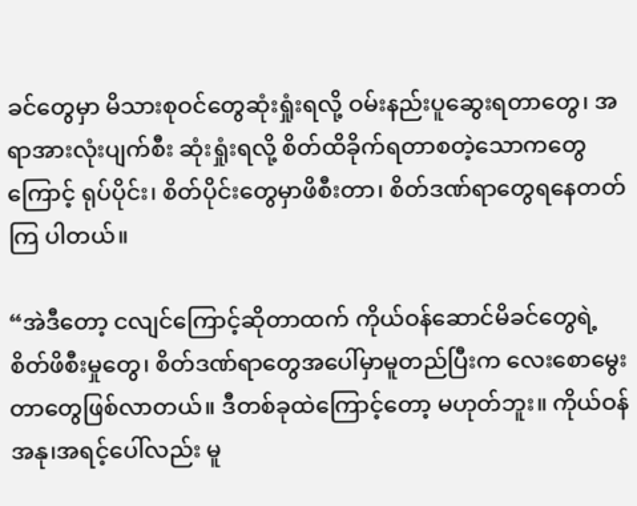ခင်တွေမှာ မိသားစုဝင်တွေဆုံးရှုံးရလို့ ဝမ်းနည်းပူဆွေးရတာတွေ၊ အရာအားလုံးပျက်စီး ဆုံးရှုံးရလို့ စိတ်ထိခိုက်ရတာစတဲ့သောကတွေကြောင့် ရုပ်ပိုင်း၊ စိတ်ပိုင်းတွေမှာဖိစီးတာ၊ စိတ်ဒဏ်ရာတွေရနေတတ်ကြ ပါတယ်။

“အဲဒီတော့ ငလျင်ကြောင့်ဆိုတာထက် ကိုယ်ဝန်ဆောင်မိခင်တွေရဲ့ စိတ်ဖိစီးမှုတွေ၊ စိတ်ဒဏ်ရာတွေအပေါ်မှာမူတည်ပြီးက လေးစောမွေးတာတွေဖြစ်လာတယ်။ ဒီတစ်ခုထဲကြောင့်တော့ မဟုတ်ဘူး။ ကိုယ်ဝန်အနု၊အရင့်ပေါ်လည်း မူ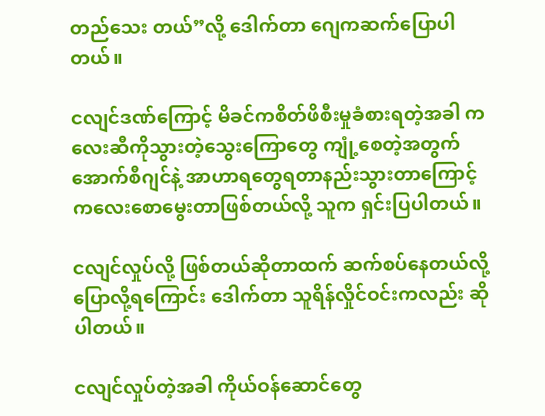တည်သေး တယ်”လို့ ဒေါက်တာ ဂျေကဆက်ပြောပါတယ်။

ငလျင်ဒဏ်ကြောင့် မိခင်ကစိတ်ဖိစီးမှုခံစားရတဲ့အခါ ကလေးဆီကိုသွားတဲ့သွေးကြောတွေ ကျုံ့စေတဲ့အတွက်အောက်စီဂျင်နဲ့ အာဟာရတွေရတာနည်းသွားတာကြောင့် ကလေးစောမွေးတာဖြစ်တယ်လို့ သူက ရှင်းပြပါတယ်။

ငလျင်လှုပ်လို့ ဖြစ်တယ်ဆိုတာထက် ဆက်စပ်နေတယ်လို့ ပြောလို့ရကြောင်း ဒေါက်တာ သူရိန်လှိုင်ဝင်းကလည်း ဆိုပါတယ်။

ငလျင်လှုပ်တဲ့အခါ ကိုယ်ဝန်ဆောင်တွေ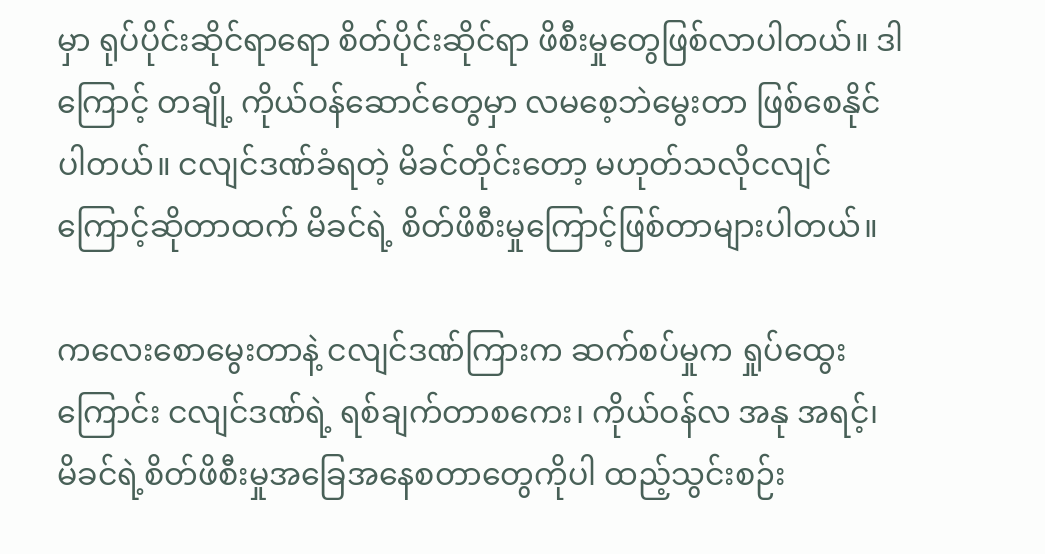မှာ ရုပ်ပိုင်းဆိုင်ရာရော စိတ်ပိုင်းဆိုင်ရာ ဖိစီးမှုတွေဖြစ်လာပါတယ်။ ဒါကြောင့် တချို့ ကိုယ်ဝန်ဆောင်တွေမှာ လမစေ့ဘဲမွေးတာ ဖြစ်စေနိုင်ပါတယ်။ ငလျင်ဒဏ်ခံရတဲ့ မိခင်တိုင်းတော့ မဟုတ်သလိုငလျင် ကြောင့်ဆိုတာထက် မိခင်ရဲ့ စိတ်ဖိစီးမှုကြောင့်ဖြစ်တာများပါတယ်။

ကလေးစောမွေးတာနဲ့ ငလျင်ဒဏ်ကြားက ဆက်စပ်မှုက ရှုပ်ထွေးကြောင်း ငလျင်ဒဏ်ရဲ့ ရစ်ချက်တာစကေး၊ ကိုယ်ဝန်လ အနု အရင့်၊ မိခင်ရဲ့စိတ်ဖိစီးမှုအခြေအနေစတာတွေကိုပါ ထည့်သွင်းစဉ်း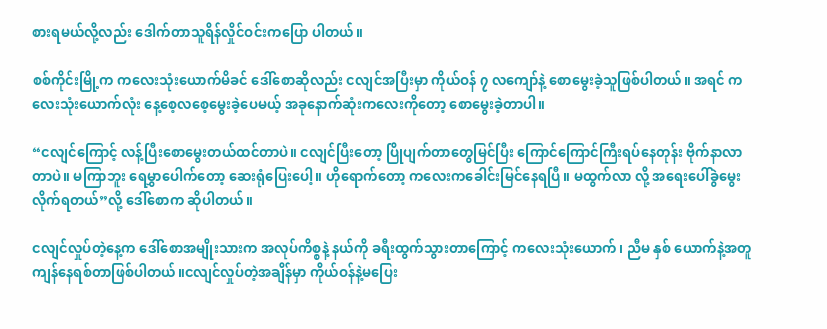စားရမယ်လို့လည်း ဒေါက်တာသူရိန်လှိုင်ဝင်းကပြော ပါတယ်။

စစ်ကိုင်းမြို့က ကလေးသုံးယောက်မိခင် ဒေါ်စောဆိုလည်း ငလျင်အပြီးမှာ ကိုယ်ဝန် ၇ လကျော်နဲ့ စောမွေးခဲ့သူဖြစ်ပါတယ်။ အရင် ကလေးသုံးယောက်လုံး နေ့စေ့လစေ့မွေးခဲ့ပေမယ့် အခုနောက်ဆုံးကလေးကိုတော့ စောမွေးခဲ့တာပါ။

“ငလျင်ကြောင့် လန့်ပြီးစောမွေးတယ်ထင်တာပဲ။ ငလျင်ပြီးတော့ ပြိုပျက်တာတွေမြင်ပြီး ကြောင်ကြောင်ကြီးရပ်နေတုန်း ဗိုက်နာလာတာပဲ။ မကြာဘူး ရေမွှာပေါက်တော့ ဆေးရုံပြေးပေါ့။ ဟိုရောက်တော့ ကလေးကခေါင်းမြင်နေရပြီ။ မထွက်လာ လို့ အရေးပေါ်ခွဲမွေးလိုက်ရတယ်”လို့ ဒေါ်စောက ဆိုပါတယ်။

ငလျင်လှုပ်တဲ့နေ့က ဒေါ်စောအမျိုးသားက အလုပ်ကိစ္စနဲ့ နယ်ကို ခရီးထွက်သွားတာကြောင့် ကလေးသုံးယောက်၊ ညီမ နှစ် ယောက်နဲ့အတူ ကျန်နေရစ်တာဖြစ်ပါတယ်။ငလျင်လှုပ်တဲ့အချိန်မှာ ကိုယ်ဝန်နဲ့မပြေး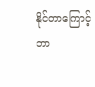နိုင်တာကြောင့် ဘာ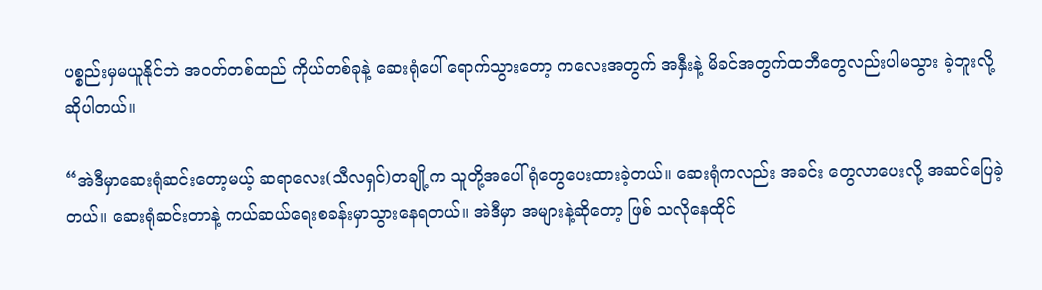ပစ္စည်းမှမယူနိုင်ဘဲ အဝတ်တစ်ထည် ကိုယ်တစ်ခုနဲ့ ဆေးရုံပေါ် ရောက်သွားတော့ ကလေးအတွက် အနှီးနဲ့ မိခင်အတွက်ထဘီတွေလည်းပါမသွား ခဲ့ဘူးလို့ဆိုပါတယ်။

“အဲဒီမှာဆေးရုံဆင်းတော့မယ့် ဆရာလေး(သီလရှင်)တချို့က သူတို့အပေါ်ရုံတွေပေးထားခဲ့တယ်။ ဆေးရုံကလည်း အခင်း တွေလာပေးလို့ အဆင်ပြေခဲ့တယ်။ ဆေးရုံဆင်းတာနဲ့ ကယ်ဆယ်ရေးစခန်းမှာသွားနေရတယ်။ အဲဒီမှာ အများနဲ့ဆိုတော့ ဖြစ် သလိုနေထိုင်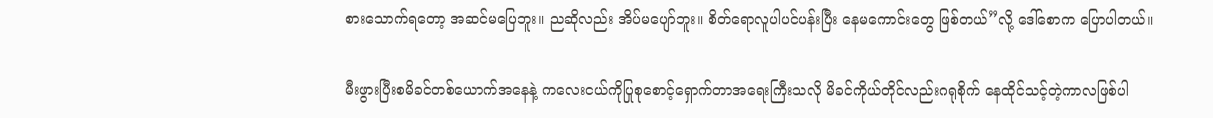စားသောက်ရတော့ အဆင်မပြေဘူး။ ညဆိုလည်း အိပ်မပျော်ဘူး။ စိတ်ရောလူပါပင်ပန်းပြီး နေမကောင်းတွေ ဖြစ်တယ်”လို့ ဒေါ်စောက ပြောပါတယ်။

မီးဖွားပြီးစမိခင်တစ်ယောက်အနေနဲ့ ကလေးငယ်ကိုပြုစုစောင့်ရှောက်တာအရေးကြီးသလို မိခင်ကိုယ်တိုင်လည်းဂရုစိုက် နေထိုင်သင့်တဲ့ကာလဖြစ်ပါ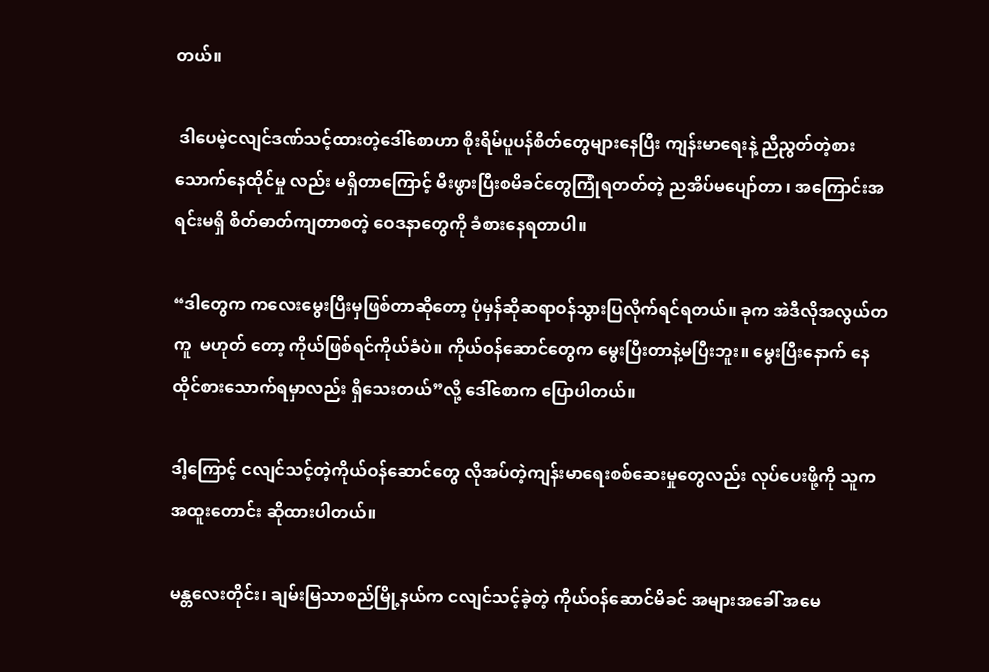တယ်။

 ဒါပေမဲ့ငလျင်ဒဏ်သင့်ထားတဲ့ဒေါ်စောဟာ စိုးရိမ်ပူပန်စိတ်တွေများနေပြီး ကျန်းမာရေးနဲ့ ညီညွတ်တဲ့စားသောက်နေထိုင်မှု လည်း မရှိတာကြောင့် မီးဖွားပြီးစမိခင်တွေကြုံရတတ်တဲ့ ညအိပ်မပျော်တာ ၊ အကြောင်းအရင်းမရှိ စိတ်ဓာတ်ကျတာစတဲ့ ဝေဒနာတွေကို ခံစားနေရတာပါ။

“ဒါတွေက ကလေးမွေးပြီးမှဖြစ်တာဆိုတော့ ပုံမှန်ဆိုဆရာဝန်သွားပြလိုက်ရင်ရတယ်။ ခုက အဲဒီလိုအလွယ်တကူ  မဟုတ် တော့ ကိုယ်ဖြစ်ရင်ကိုယ်ခံပဲ။ ကိုယ်ဝန်ဆောင်တွေက မွေးပြီးတာနဲ့မပြီးဘူး။ မွေးပြီးနောက် နေထိုင်စားသောက်ရမှာလည်း ရှိသေးတယ်”လို့ ဒေါ်စောက ပြောပါတယ်။

ဒါ့ကြောင့် ငလျင်သင့်တဲ့ကိုယ်ဝန်ဆောင်တွေ လိုအပ်တဲ့ကျန်းမာရေးစစ်ဆေးမှုတွေလည်း လုပ်ပေးဖို့ကို သူက အထူးတောင်း ဆိုထားပါတယ်။

မန္တလေးတိုင်း၊ ချမ်းမြသာစည်မြို့နယ်က ငလျင်သင့်ခဲ့တဲ့ ကိုယ်ဝန်ဆောင်မိခင် အများအခေါ် အမေ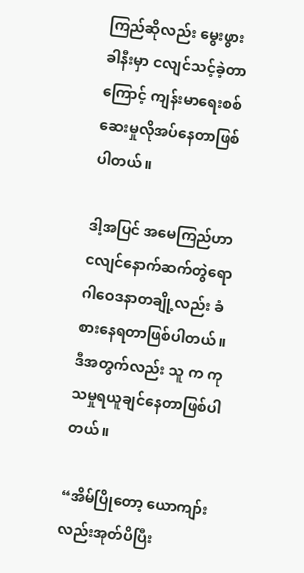ကြည်ဆိုလည်း မွေးဖွား ခါနီးမှာ ငလျင်သင့်ခဲ့တာကြောင့် ကျန်းမာရေးစစ်ဆေးမှုလိုအပ်နေတာဖြစ်ပါတယ်။

ဒါ့အပြင် အမေကြည်ဟာ ငလျင်နောက်ဆက်တွဲရောဂါဝေဒနာတချို့လည်း ခံစားနေရတာဖြစ်ပါတယ်။ ဒီအတွက်လည်း သူ က ကုသမှုရယူချင်နေတာဖြစ်ပါတယ်။

“အိမ်ပြိုတော့ ယောကျာ်းလည်းအုတ်ပိပြီး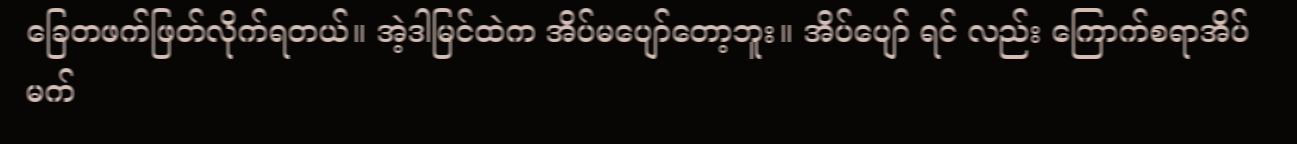ခြေတဖက်ဖြတ်လိုက်ရတယ်။ အဲ့ဒါမြင်ထဲက အိပ်မပျော်တော့ဘူး။ အိပ်ပျော် ရင် လည်း ကြောက်စရာအိပ်မက်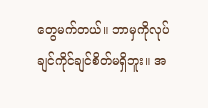တွေမက်တယ်။ ဘာမှကိုလုပ်ချင်ကိုင်ချင်စိတ်မရှိဘူး။ အ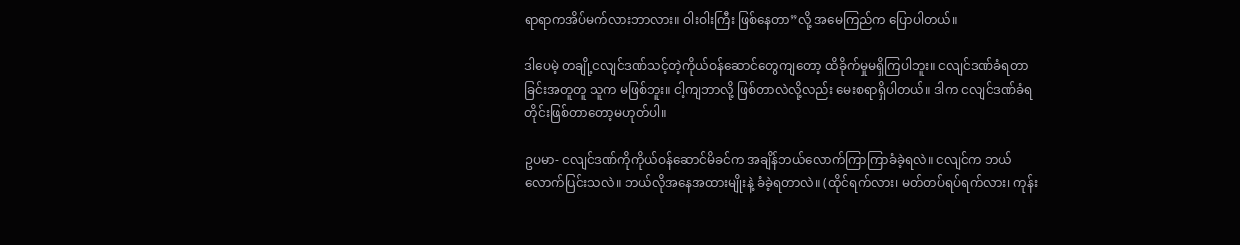ရာရာကအိပ်မက်လားဘာလား။ ဝါးဝါးကြီး ဖြစ်နေတာ”လို့ အမေကြည်က ပြောပါတယ်။

ဒါပေမဲ့ တချို့ငလျင်ဒဏ်သင့်တဲ့ကိုယ်ဝန်ဆောင်တွေကျတော့ ထိခိုက်မှုမရှိကြပါဘူး။ ငလျင်ဒဏ်ခံရတာခြင်းအတူတူ သူက မဖြစ်ဘူး။ ငါ့ကျဘာလို့ ဖြစ်တာလဲလို့လည်း မေးစရာရှိပါတယ်။ ဒါက ငလျင်ဒဏ်ခံရတိုင်းဖြစ်တာတော့မဟုတ်ပါ။

ဥပမာ- ငလျင်ဒဏ်ကိုကိုယ်ဝန်ဆောင်မိခင်က အချိန်ဘယ်လောက်ကြာကြာခံခဲ့ရလဲ။ ငလျင်က ဘယ်လောက်ပြင်းသလဲ။ ဘယ်လိုအနေအထားမျိုးနဲ့ ခံခဲ့ရတာလဲ။ (ထိုင်ရက်လား၊ မတ်တပ်ရပ်ရက်လား၊ ကုန်း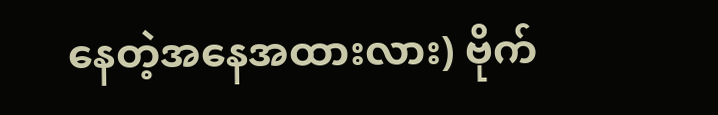နေတဲ့အနေအထားလား) ဗိုက်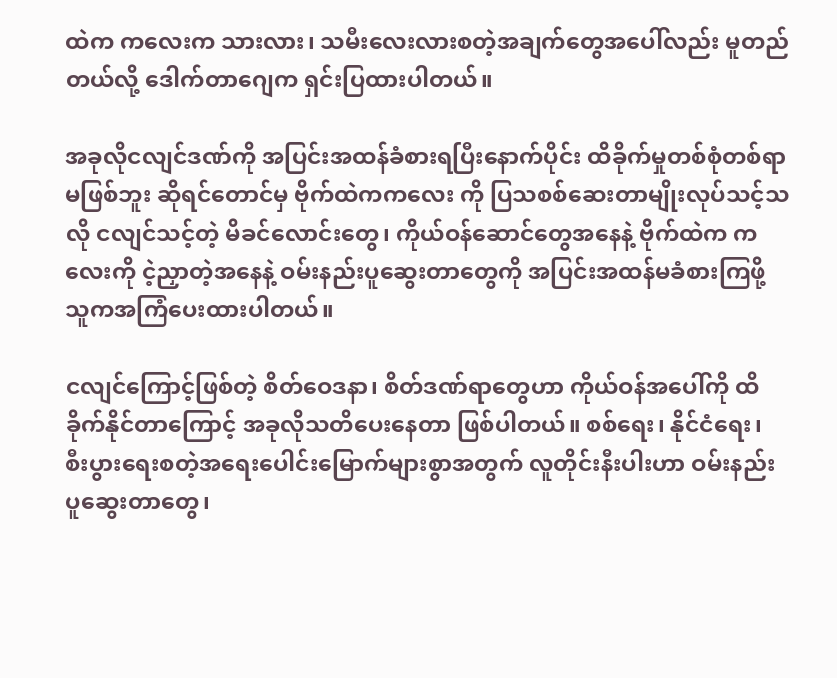ထဲက ကလေးက သားလား၊ သမီးလေးလားစတဲ့အချက်တွေအပေါ်လည်း မူတည်တယ်လို့ ဒေါက်တာဂျေက ရှင်းပြထားပါတယ်။

အခုလိုငလျင်ဒဏ်ကို အပြင်းအထန်ခံစားရပြီးနောက်ပိုင်း ထိခိုက်မှုတစ်စုံတစ်ရာမဖြစ်ဘူး ဆိုရင်တောင်မှ ဗိုက်ထဲကကလေး ကို ပြသစစ်ဆေးတာမျိုးလုပ်သင့်သလို ငလျင်သင့်တဲ့ မိခင်လောင်းတွေ၊ ကိုယ်ဝန်ဆောင်တွေအနေနဲ့ ဗိုက်ထဲက ကလေးကို ငဲ့ညှာတဲ့အနေနဲ့ ဝမ်းနည်းပူဆွေးတာတွေကို အပြင်းအထန်မခံစားကြဖို့ သူကအကြံပေးထားပါတယ်။

ငလျင်ကြောင့်ဖြစ်တဲ့ စိတ်ဝေဒနာ၊ စိတ်ဒဏ်ရာတွေဟာ ကိုယ်ဝန်အပေါ်ကို ထိခိုက်နိုင်တာကြောင့် အခုလိုသတိပေးနေတာ ဖြစ်ပါတယ်။ စစ်ရေး၊ နိုင်ငံရေး၊ စီးပွားရေးစတဲ့အရေးပေါင်းမြောက်များစွာအတွက် လူတိုင်းနီးပါးဟာ ဝမ်းနည်းပူဆွေးတာတွေ၊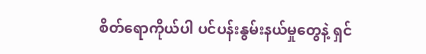စိတ်ရောကိုယ်ပါ ပင်ပန်းနွမ်းနယ်မှုတွေနဲ့ ရှင်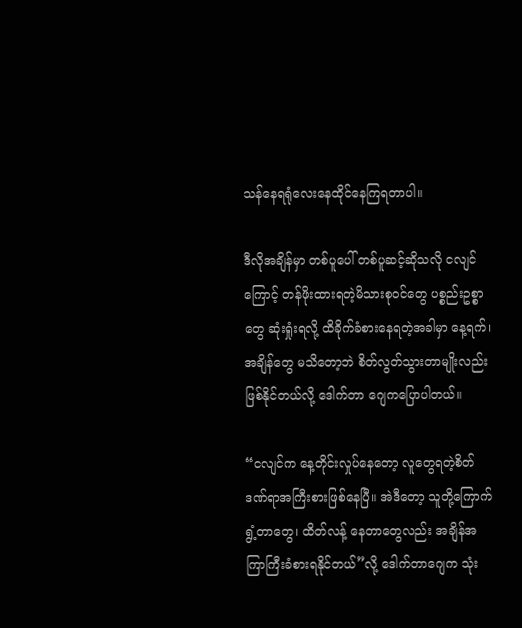သန်နေရရုံလေးနေထိုင်နေကြရတာပါ။

ဒီလိုအချိန်မှာ တစ်ပူပေါ် တစ်ပူဆင့်ဆိုသလို ငလျင်ကြောင့် တန်ဖိုးထားရတဲ့မိသားစုဝင်တွေ ပစ္စည်းဥစ္စာတွေ ဆုံးရှုံးရလို့ ထိခိုက်ခံစားနေရတဲ့အခါမှာ နေ့ရက်၊ အချိန်တွေ မသိတော့ဘဲ စိတ်လွတ်သွားတာမျိုးလည်း ဖြစ်နိုင်တယ်လို့ ဒေါက်တာ ဂျေကပြောပါတယ်။

“ငလျင်က နေ့တိုင်းလှုပ်နေတော့ လူတွေရတဲ့စိတ်ဒဏ်ရာအကြီးစားဖြစ်နေပြီ။ အဲဒီတော့ သူတို့ကြောက်ရွံ့တာတွေ၊ ထိတ်လန့် နေတာတွေလည်း အချိန်အကြာကြီးခံစားရနိုင်တယ်”လို့ ဒေါက်တာဂျေက သုံး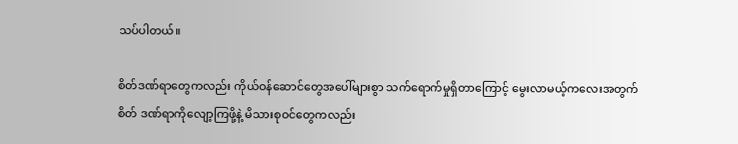သပ်ပါတယ်။

စိတ်ဒဏ်ရာတွေကလည်း ကိုယ်ဝန်ဆောင်တွေအပေါ်များစွာ သက်ရောက်မှုရှိတာကြောင့် မွေးလာမယ့်ကလေးအတွက် စိတ် ဒဏ်ရာကိုလျော့ကြဖို့နဲ့ မိသားစုဝင်တွေကလည်း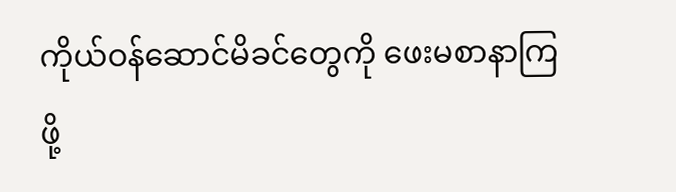ကိုယ်ဝန်ဆောင်မိခင်တွေကို ဖေးမစာနာကြဖို့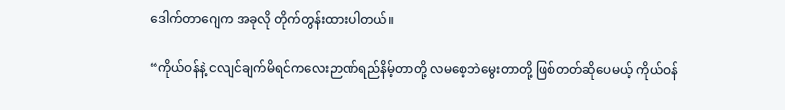ဒေါက်တာဂျေက အခုလို တိုက်တွန်းထားပါတယ်။

“ကိုယ်ဝန်နဲ့ ငလျင်ချက်မိရင်ကလေးဉာဏ်ရည်နိမ့်တာတို့ လမစေ့ဘဲမွေးတာတို့ ဖြစ်တတ်ဆိုပေမယ့် ကိုယ်ဝန်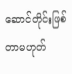ဆောင်တိုင်းဖြစ်တာမဟုတ်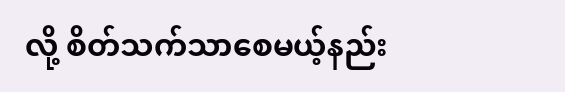လို့ စိတ်သက်သာစေမယ့်နည်း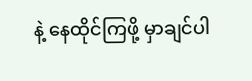နဲ့ နေထိုင်ကြဖို့ မှာချင်ပါ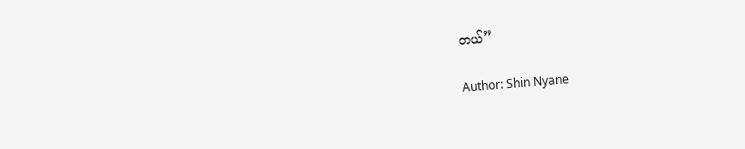တယ်”

Author: Shin Nyane